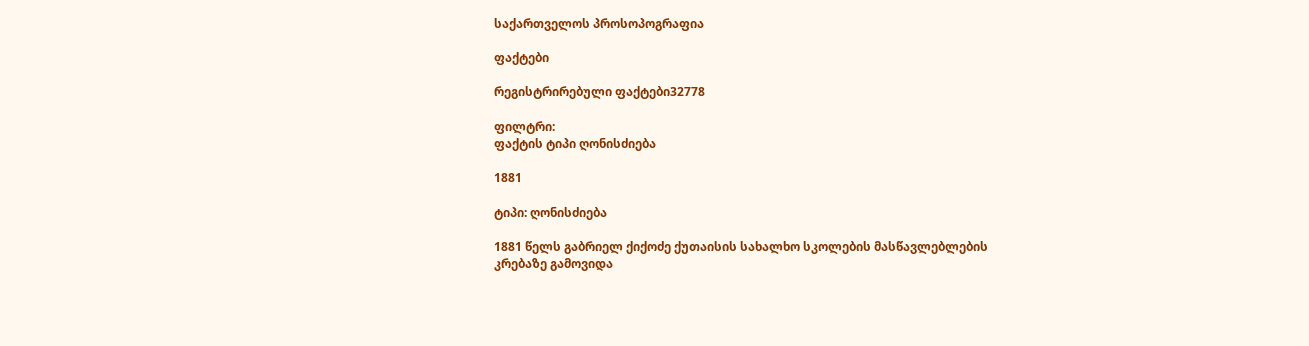საქართველოს პროსოპოგრაფია

ფაქტები

რეგისტრირებული ფაქტები32778

ფილტრი:
ფაქტის ტიპი ღონისძიება

1881

ტიპი: ღონისძიება

1881 წელს გაბრიელ ქიქოძე ქუთაისის სახალხო სკოლების მასწავლებლების კრებაზე გამოვიდა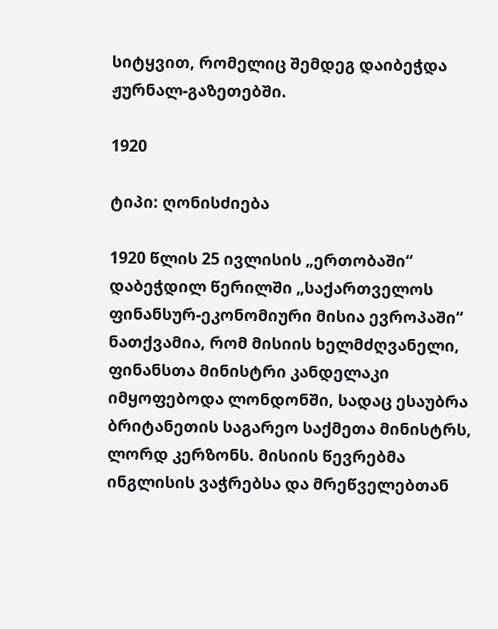სიტყვით, რომელიც შემდეგ დაიბეჭდა ჟურნალ-გაზეთებში.

1920

ტიპი: ღონისძიება

1920 წლის 25 ივლისის „ერთობაში“ დაბეჭდილ წერილში „საქართველოს ფინანსურ-ეკონომიური მისია ევროპაში“ ნათქვამია, რომ მისიის ხელმძღვანელი, ფინანსთა მინისტრი კანდელაკი იმყოფებოდა ლონდონში, სადაც ესაუბრა ბრიტანეთის საგარეო საქმეთა მინისტრს, ლორდ კერზონს. მისიის წევრებმა ინგლისის ვაჭრებსა და მრეწველებთან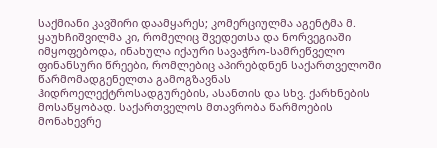საქმიანი კავშირი დაამყარეს; კომერციულმა აგენტმა მ. ყაუხჩიშვილმა კი, რომელიც შვედეთსა და ნორვეგიაში იმყოფებოდა, ინახულა იქაური სავაჭრო-სამრეწველო ფინანსური წრეები, რომლებიც აპირებდნენ საქართველოში წარმომადგენელთა გამოგზავნას ჰიდროელექტროსადგურების, ასანთის და სხვ. ქარხნების მოსაწყობად. საქართველოს მთავრობა წარმოების მონახევრე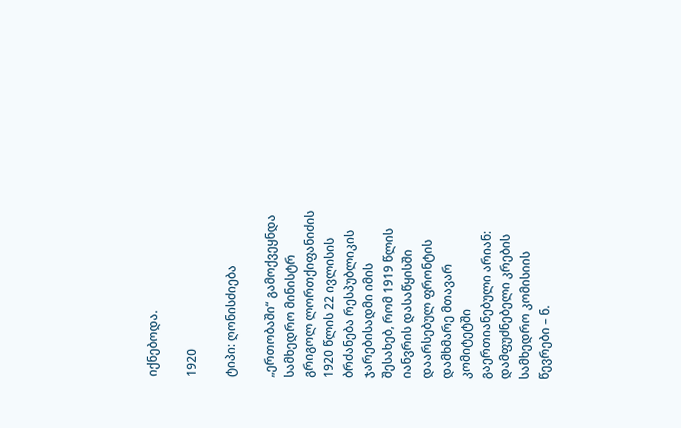იქნებოდა.

1920

ტიპი: ღონისძიება

„ერთობაში“ გამოქვეყნდა სამხედრო მინისტრ გრიგოლ ლორთქიფანიძის 1920 წლის 22 ივლისის ბრძანება რესპუბლიკის ჯარებისადმი იმის შესახებ, რომ 1919 წლის იანვრის დასაწყისში დაარსებულ ფრონტის დამხმარე მთავარ კომიტეტში გაერთიანებული არიან: დამფუძნებელი კრების სამხედრო კომისიის წევრები – ნ.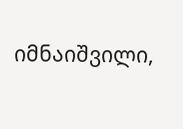იმნაიშვილი,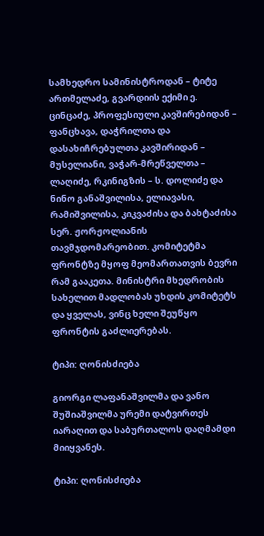სამხედრო სამინისტროდან – ტიტე ართმელაძე, გვარდიის ექიმი ე. ცინცაძე, პროფესიული კავშირებიდან – ფანცხავა, დაჭრილთა და დასახიჩრებულთა კავშირიდან – მუსელიანი, ვაჭარ-მრეწველთა – ლაღიძე, რკინიგზის – ს. დოლიძე და ნინო განაშვილისა, ელიავასი, რამიშვილისა, კიკვაძისა და ბახტაძისა სერ. ჟორჟოლიანის თავმჯდომარეობით. კომიტეტმა ფრონტზე მყოფ მეომართათვის ბევრი რამ გააკეთა. მინისტრი მხედრობის სახელით მადლობას უხდის კომიტეტს და ყველას, ვინც ხელი შეუწყო ფრონტის გაძლიერებას.

ტიპი: ღონისძიება

გიორგი ლაფანაშვილმა და ვანო შუშიაშვილმა ურემი დატვირთეს იარაღით და საბურთალოს დაღმამდი მიიყვანეს.

ტიპი: ღონისძიება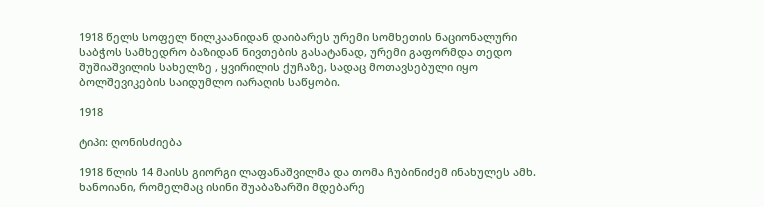1918 წელს სოფელ წილკაანიდან დაიბარეს ურემი სომხეთის ნაციონალური საბჭოს სამხედრო ბაზიდან ნივთების გასატანად, ურემი გაფორმდა თედო შუშიაშვილის სახელზე , ყვირილის ქუჩაზე, სადაც მოთავსებული იყო ბოლშევიკების საიდუმლო იარაღის საწყობი.

1918

ტიპი: ღონისძიება

1918 წლის 14 მაისს გიორგი ლაფანაშვილმა და თომა ჩუბინიძემ ინახულეს ამხ. ხანოიანი, რომელმაც ისინი შუაბაზარში მდებარე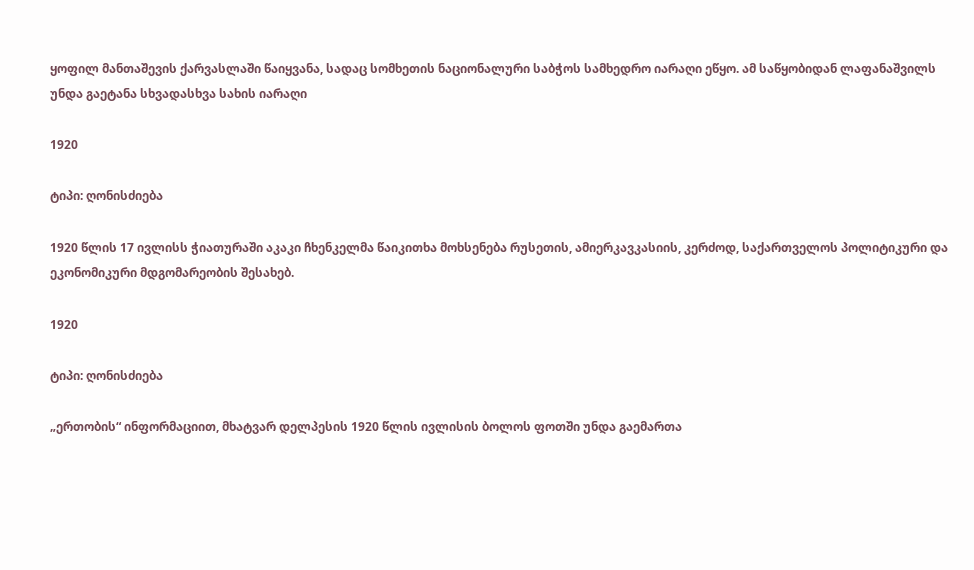ყოფილ მანთაშევის ქარვასლაში წაიყვანა, სადაც სომხეთის ნაციონალური საბჭოს სამხედრო იარაღი ეწყო. ამ საწყობიდან ლაფანაშვილს უნდა გაეტანა სხვადასხვა სახის იარაღი

1920

ტიპი: ღონისძიება

1920 წლის 17 ივლისს ჭიათურაში აკაკი ჩხენკელმა წაიკითხა მოხსენება რუსეთის, ამიერკავკასიის, კერძოდ, საქართველოს პოლიტიკური და ეკონომიკური მდგომარეობის შესახებ.

1920

ტიპი: ღონისძიება

„ერთობის“ ინფორმაციით, მხატვარ დელპესის 1920 წლის ივლისის ბოლოს ფოთში უნდა გაემართა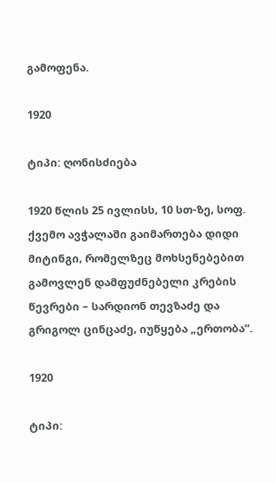გამოფენა.

1920

ტიპი: ღონისძიება

1920 წლის 25 ივლისს, 10 სთ-ზე, სოფ. ქვემო ავჭალაში გაიმართება დიდი მიტინგი, რომელზეც მოხსენებებით გამოვლენ დამფუძნებელი კრების წევრები – სარდიონ თევზაძე და გრიგოლ ცინცაძე, იუწყება „ერთობა“.

1920

ტიპი: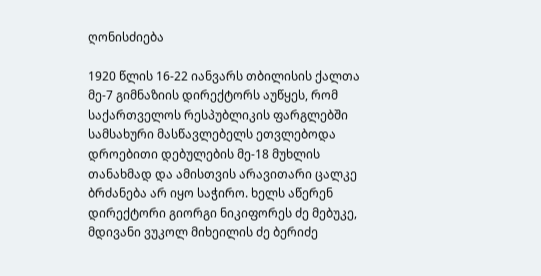ღონისძიება

1920 წლის 16-22 იანვარს თბილისის ქალთა მე-7 გიმნაზიის დირექტორს აუწყეს, რომ საქართველოს რესპუბლიკის ფარგლებში სამსახური მასწავლებელს ეთვლებოდა დროებითი დებულების მე-18 მუხლის თანახმად და ამისთვის არავითარი ცალკე ბრძანება არ იყო საჭირო. ხელს აწერენ დირექტორი გიორგი ნიკიფორეს ძე მებუკე, მდივანი ვუკოლ მიხეილის ძე ბერიძე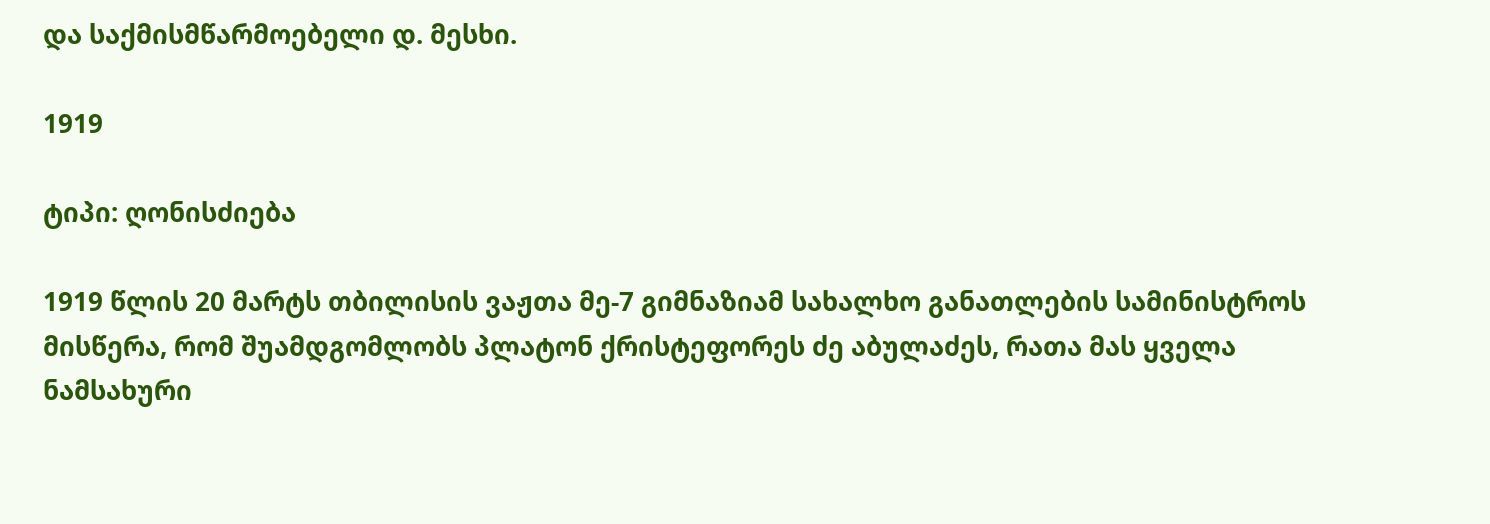და საქმისმწარმოებელი დ. მესხი.

1919

ტიპი: ღონისძიება

1919 წლის 20 მარტს თბილისის ვაჟთა მე-7 გიმნაზიამ სახალხო განათლების სამინისტროს მისწერა, რომ შუამდგომლობს პლატონ ქრისტეფორეს ძე აბულაძეს, რათა მას ყველა ნამსახური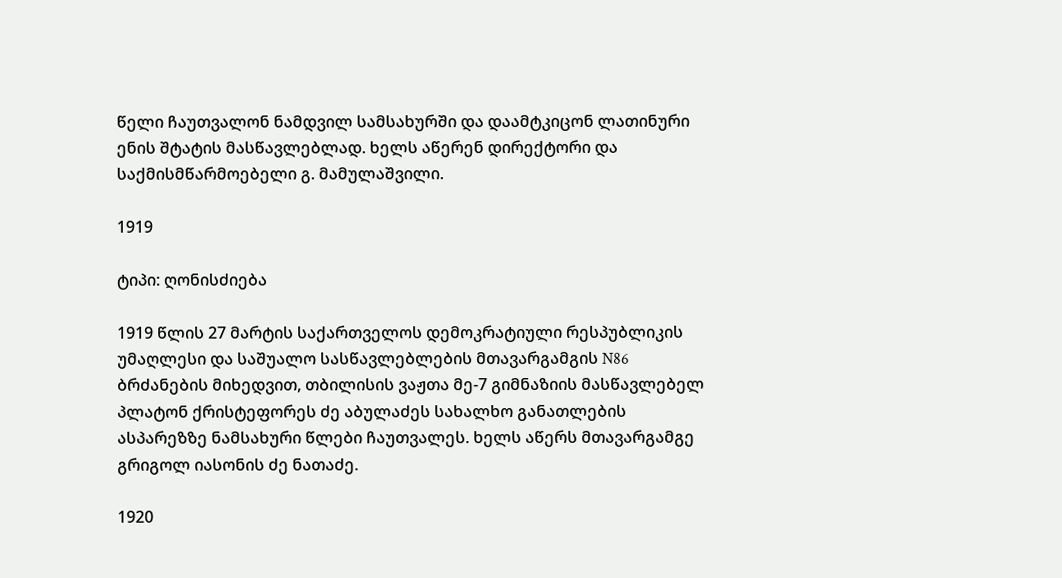წელი ჩაუთვალონ ნამდვილ სამსახურში და დაამტკიცონ ლათინური ენის შტატის მასწავლებლად. ხელს აწერენ დირექტორი და საქმისმწარმოებელი გ. მამულაშვილი.

1919

ტიპი: ღონისძიება

1919 წლის 27 მარტის საქართველოს დემოკრატიული რესპუბლიკის უმაღლესი და საშუალო სასწავლებლების მთავარგამგის N86 ბრძანების მიხედვით, თბილისის ვაჟთა მე-7 გიმნაზიის მასწავლებელ პლატონ ქრისტეფორეს ძე აბულაძეს სახალხო განათლების ასპარეზზე ნამსახური წლები ჩაუთვალეს. ხელს აწერს მთავარგამგე გრიგოლ იასონის ძე ნათაძე.

1920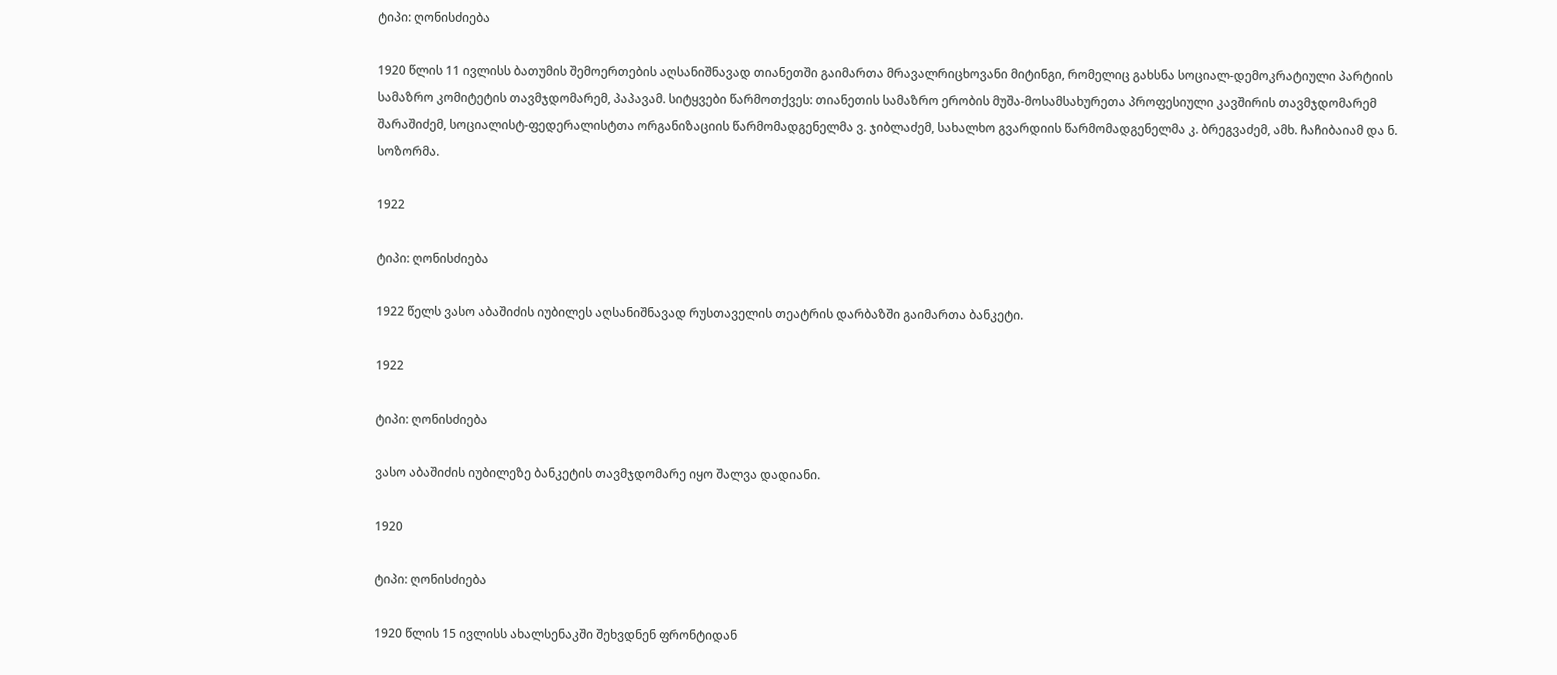ტიპი: ღონისძიება

1920 წლის 11 ივლისს ბათუმის შემოერთების აღსანიშნავად თიანეთში გაიმართა მრავალრიცხოვანი მიტინგი, რომელიც გახსნა სოციალ-დემოკრატიული პარტიის სამაზრო კომიტეტის თავმჯდომარემ, პაპავამ. სიტყვები წარმოთქვეს: თიანეთის სამაზრო ერობის მუშა-მოსამსახურეთა პროფესიული კავშირის თავმჯდომარემ შარაშიძემ, სოციალისტ-ფედერალისტთა ორგანიზაციის წარმომადგენელმა ვ. ჯიბლაძემ, სახალხო გვარდიის წარმომადგენელმა კ. ბრეგვაძემ, ამხ. ჩაჩიბაიამ და ნ. სოზორმა.

1922

ტიპი: ღონისძიება

1922 წელს ვასო აბაშიძის იუბილეს აღსანიშნავად რუსთაველის თეატრის დარბაზში გაიმართა ბანკეტი.

1922

ტიპი: ღონისძიება

ვასო აბაშიძის იუბილეზე ბანკეტის თავმჯდომარე იყო შალვა დადიანი.

1920

ტიპი: ღონისძიება

1920 წლის 15 ივლისს ახალსენაკში შეხვდნენ ფრონტიდან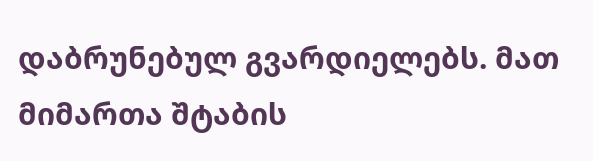დაბრუნებულ გვარდიელებს. მათ მიმართა შტაბის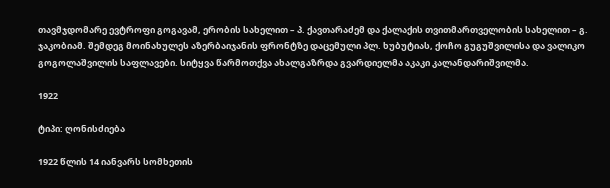თავმჯდომარე ევტროფი გოგავამ, ერობის სახელით – პ. ქავთარაძემ და ქალაქის თვითმართველობის სახელით – გ. ჯაკობიამ. შემდეგ მოინახულეს აზერბაიჯანის ფრონტზე დაცემული პლ. ხუბუტიას, ქოჩო გუგუშვილისა და ვალიკო გოგოლაშვილის საფლავები. სიტყვა წარმოთქვა ახალგაზრდა გვარდიელმა აკაკი კალანდარიშვილმა.

1922

ტიპი: ღონისძიება

1922 წლის 14 იანვარს სომხეთის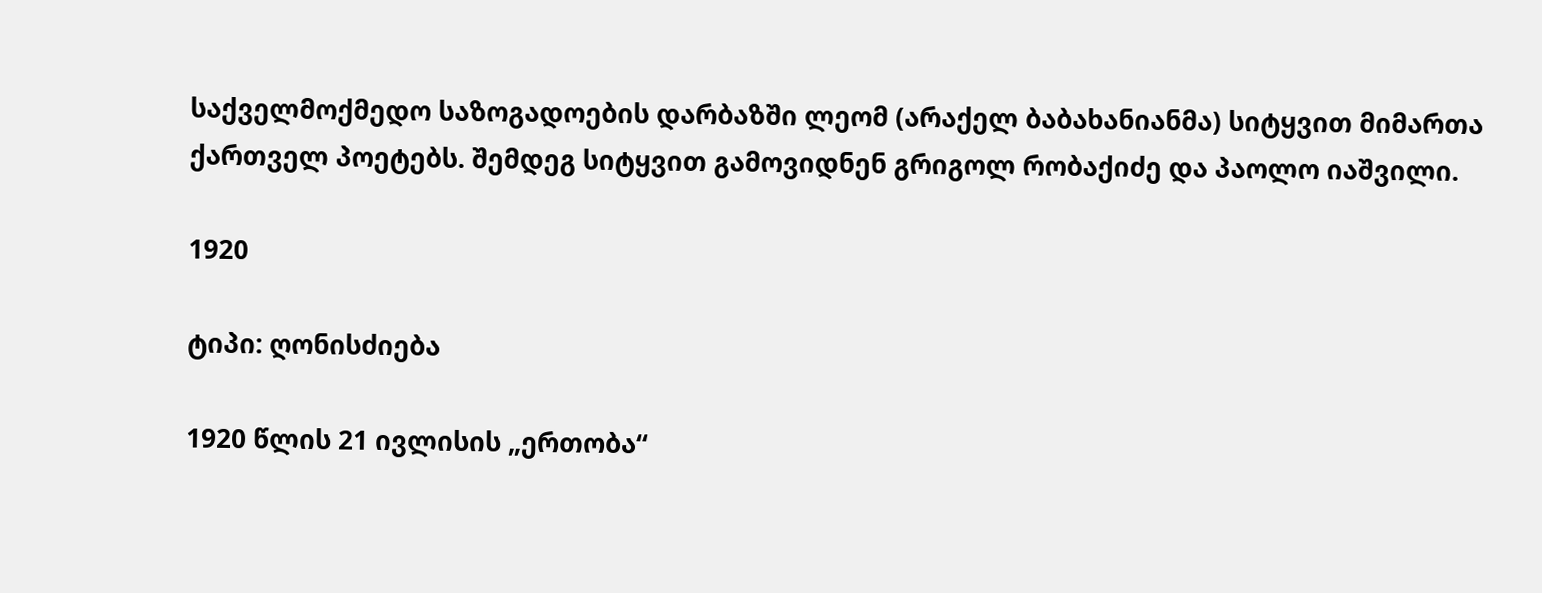საქველმოქმედო საზოგადოების დარბაზში ლეომ (არაქელ ბაბახანიანმა) სიტყვით მიმართა ქართველ პოეტებს. შემდეგ სიტყვით გამოვიდნენ გრიგოლ რობაქიძე და პაოლო იაშვილი.

1920

ტიპი: ღონისძიება

1920 წლის 21 ივლისის „ერთობა“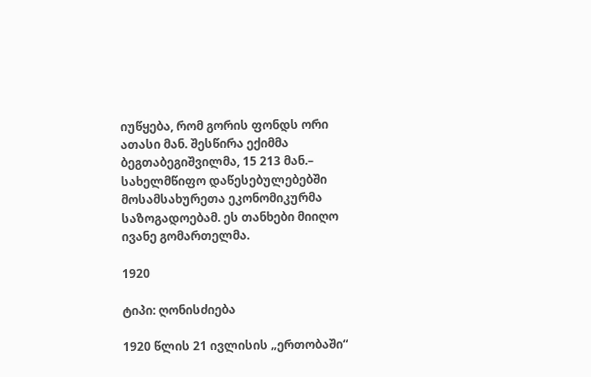იუწყება, რომ გორის ფონდს ორი ათასი მან. შესწირა ექიმმა ბეგთაბეგიშვილმა, 15 213 მან.– სახელმწიფო დაწესებულებებში მოსამსახურეთა ეკონომიკურმა საზოგადოებამ. ეს თანხები მიიღო ივანე გომართელმა.

1920

ტიპი: ღონისძიება

1920 წლის 21 ივლისის „ერთობაში“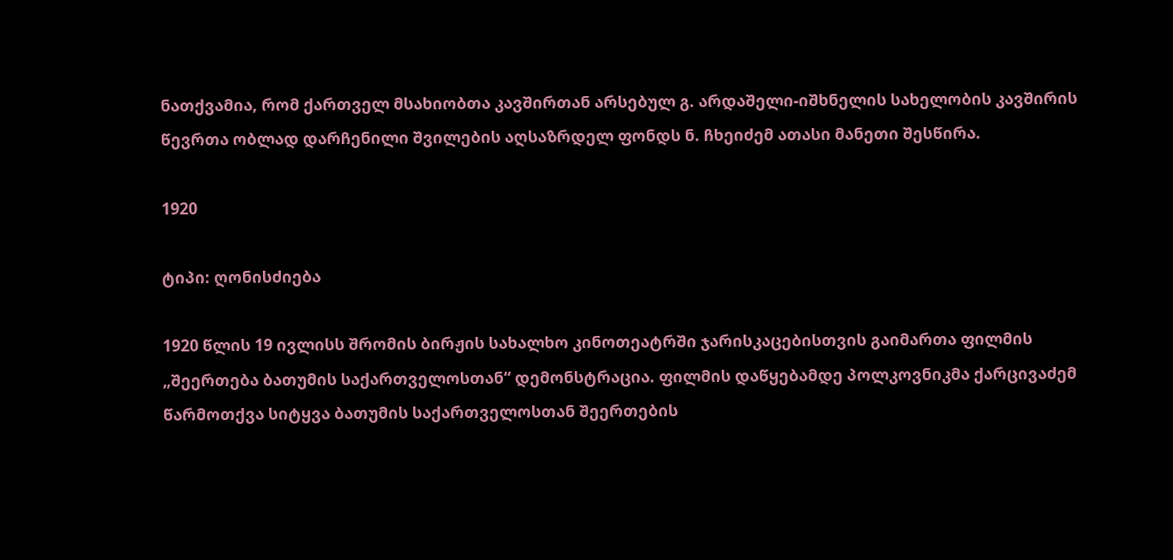ნათქვამია, რომ ქართველ მსახიობთა კავშირთან არსებულ გ. არდაშელი-იშხნელის სახელობის კავშირის წევრთა ობლად დარჩენილი შვილების აღსაზრდელ ფონდს ნ. ჩხეიძემ ათასი მანეთი შესწირა.

1920

ტიპი: ღონისძიება

1920 წლის 19 ივლისს შრომის ბირჟის სახალხო კინოთეატრში ჯარისკაცებისთვის გაიმართა ფილმის „შეერთება ბათუმის საქართველოსთან“ დემონსტრაცია. ფილმის დაწყებამდე პოლკოვნიკმა ქარცივაძემ წარმოთქვა სიტყვა ბათუმის საქართველოსთან შეერთების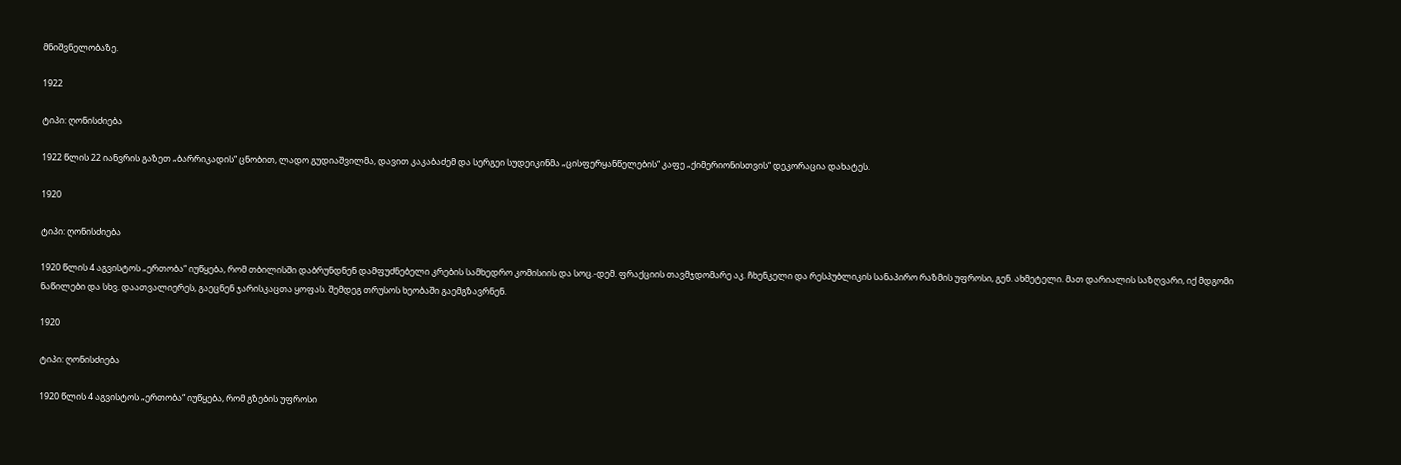მნიშვნელობაზე.

1922

ტიპი: ღონისძიება

1922 წლის 22 იანვრის გაზეთ „ბარრიკადის“ ცნობით, ლადო გუდიაშვილმა, დავით კაკაბაძემ და სერგეი სუდეიკინმა „ცისფერყანწელების“ კაფე „ქიმერიონისთვის“ დეკორაცია დახატეს.

1920

ტიპი: ღონისძიება

1920 წლის 4 აგვისტოს „ერთობა“ იუწყება, რომ თბილისში დაბრუნდნენ დამფუძნებელი კრების სამხედრო კომისიის და სოც.-დემ. ფრაქციის თავმჯდომარე აკ. ჩხენკელი და რესპუბლიკის სანაპირო რაზმის უფროსი, გენ. ახმეტელი. მათ დარიალის საზღვარი, იქ მდგომი ნაწილები და სხვ. დაათვალიერეს, გაეცნენ ჯარისკაცთა ყოფას. შემდეგ თრუსოს ხეობაში გაემგზავრნენ.

1920

ტიპი: ღონისძიება

1920 წლის 4 აგვისტოს „ერთობა“ იუწყება, რომ გზების უფროსი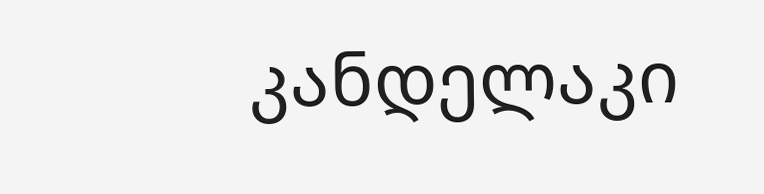კანდელაკი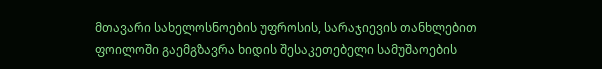მთავარი სახელოსნოების უფროსის, სარაჯიევის თანხლებით ფოილოში გაემგზავრა ხიდის შესაკეთებელი სამუშაოების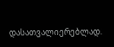დასათვალიერებლად.